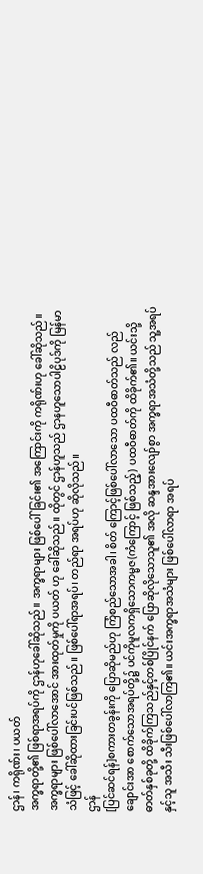ဌာန်၊ ကရိုဏ်း၊ ပယတ်
အက္ခရာတို့၏ ဖြစ်ရာအရပ်ကို ဌာန်ဟုခေါ်ဆိုသည်။ အက္ခရာများ ဖြစ်ပေါ်ခြင်း၏ အကြောင်းကို ကရိုဏ်းဟု ခေါ်ဆိုသည်။ အက္ခရာများ ဖြစ်ပေါ်လာအောင် အားထုတ်မှုကို ပယတ် ဟု ခေါ်ဆိုသည်။ ထိုတွင် ဌာန်ဟူသည် ဌာနဟူသောပါဠိပုဒ်ကို မြန်မာသံဖြင့် ခေါ်ဆိုထားခြင်းပင်ဖြစ်သည်။ ဖြစ်ပေါ်ရာအရပ်၊ တည်ရာ အရပ်ဟု ဆိုလိုသည်။
ဌာန်
[ပြင်ဆင်ရန်]စကားတခွန်းကို ပြောဆိုမည်ဟု ကြံစည်သောအခါ၊ စိတ် ကြောင့်ဖြစ်ပေါ်လာသော ပထဝီဓာတ်သည် လည်ချောင်းအာ စောက်သောအရပ်တို့၌ ပင်ကိုမူလကရှိသောကမ္မဇ(ကံကြောင့် ဖြစ်သည့်) ပထဝီဓာတ်ကို ထိခိုက်၏။ ယင်းသို့ ဓာတ်နှစ်ခုတို့ ထိခိုက်ကြသည်နှင့်တစ်ပြိုင်နက် ပြောဆိုလိုသောသူ၏ အလို ဆန္ဒအားလျော်စွာ အက္ခရာအသံတို့သည် သူ့အရပ်နှင့်သူ အသီး သီးဖြစ်ပေါ်လာကြ၏။ ယင်းအက္ခရာအသံများ ဖြစ်ပေါ်လာရာ အရပ်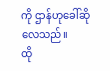ကို ဌာန်ဟုခေါ်ဆိုလေသည်။
ထို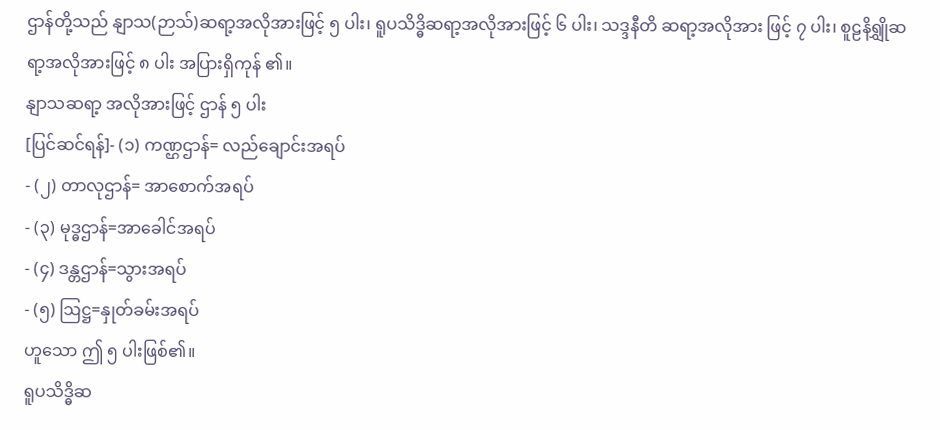ဌာန်တို့သည် နျာသ(ဉာသ်)ဆရာ့အလိုအားဖြင့် ၅ ပါး၊ ရူပသိဒ္ဓိဆရာ့အလိုအားဖြင့် ၆ ပါး၊ သဒ္ဒနီတိ ဆရာ့အလိုအား ဖြင့် ၇ ပါး၊ စူဠနိရျွှိုဆရာ့အလိုအားဖြင့် ၈ ပါး အပြားရှိကုန် ၏။
နျာသဆရာ့ အလိုအားဖြင့် ဌာန် ၅ ပါး
[ပြင်ဆင်ရန်]- (၁) ကဏ္ဌဌာန်= လည်ချောင်းအရပ်
- (၂) တာလုဌာန်= အာစောက်အရပ်
- (၃) မုဒ္ဓဌာန်=အာခေါင်အရပ်
- (၄) ဒန္တဌာန်=သွားအရပ်
- (၅) ဩဋ္ဌ=နှုတ်ခမ်းအရပ်
ဟူသော ဤ ၅ ပါးဖြစ်၏။
ရူပသိဒ္ဓိဆ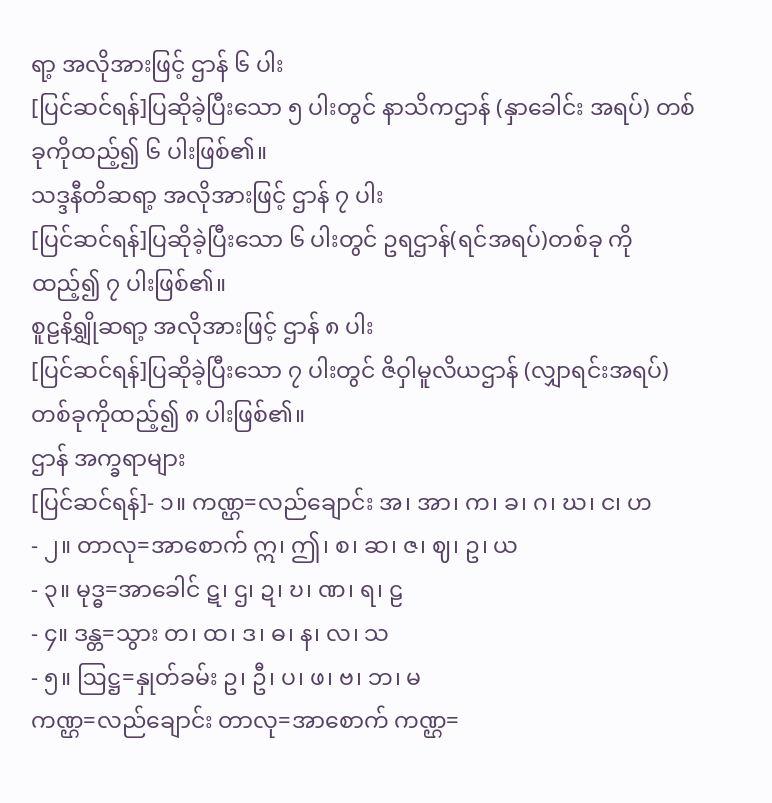ရာ့ အလိုအားဖြင့် ဌာန် ၆ ပါး
[ပြင်ဆင်ရန်]ပြဆိုခဲ့ပြီးသော ၅ ပါးတွင် နာသိကဌာန် (နှာခေါင်း အရပ်) တစ်ခုကိုထည့်၍ ၆ ပါးဖြစ်၏။
သဒ္ဒနီတိဆရာ့ အလိုအားဖြင့် ဌာန် ၇ ပါး
[ပြင်ဆင်ရန်]ပြဆိုခဲ့ပြီးသော ၆ ပါးတွင် ဥရဌာန်(ရင်အရပ်)တစ်ခု ကိုထည့်၍ ၇ ပါးဖြစ်၏။
စူဠနိရျွှိုဆရာ့ အလိုအားဖြင့် ဌာန် ၈ ပါး
[ပြင်ဆင်ရန်]ပြဆိုခဲ့ပြီးသော ၇ ပါးတွင် ဇိဝှါမူလိယဌာန် (လျှာရင်းအရပ်) တစ်ခုကိုထည့်၍ ၈ ပါးဖြစ်၏။
ဌာန် အက္ခရာများ
[ပြင်ဆင်ရန်]- ၁။ ကဏ္ဌ=လည်ချောင်း အ၊ အာ၊ က၊ ခ၊ ဂ၊ ဃ၊ င၊ ဟ
- ၂။ တာလု=အာစောက် ဣ၊ ဤ၊ စ၊ ဆ၊ ဇ၊ ဈ၊ ဥ၊ ယ
- ၃။ မုဒ္ဓ=အာခေါင် ဋ၊ ဌ၊ ဍ၊ ဎ၊ ဏ၊ ရ၊ ဠ
- ၄။ ဒန္တ=သွား တ၊ ထ၊ ဒ၊ ဓ၊ န၊ လ၊ သ
- ၅။ ဩဋ္ဌ=နှုတ်ခမ်း ဥ၊ ဦ၊ ပ၊ ဖ၊ ဗ၊ ဘ၊ မ
ကဏ္ဌ=လည်ချောင်း တာလု=အာစောက် ကဏ္ဌ=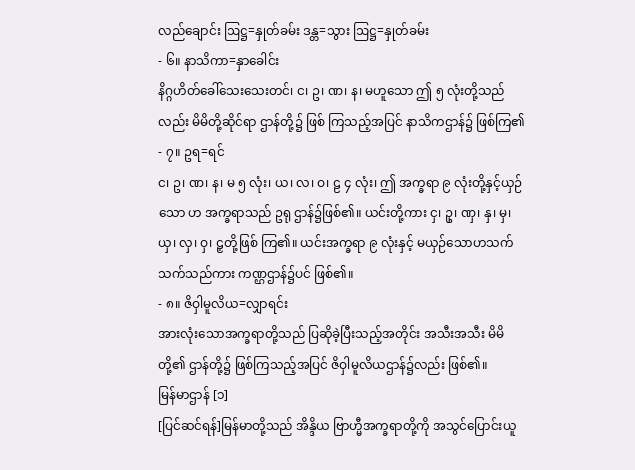လည်ချောင်း ဩဋ္ဌ=နှုတ်ခမ်း ဒန္တ=သွား ဩဋ္ဌ=နှုတ်ခမ်း
- ၆။ နာသိကာ=နှာခေါင်း
နိဂ္ဂဟိတ်ခေါ်သေးသေးတင်၊ င၊ ဥ၊ ဏ၊ န၊ မဟူသော ဤ ၅ လုံးတို့သည်လည်း မိမိတို့ဆိုင်ရာ ဌာန်တို့၌ ဖြစ် ကြသည့်အပြင် နာသိကဌာန်၌ ဖြစ်ကြ၏
- ၇။ ဥရ=ရင်
င၊ ဥ၊ ဏ၊ န၊ မ ၅ လုံး၊ ယ၊ လ၊ ဝ၊ ဠ ၄ လုံး၊ ဤ အက္ခရာ ၉ လုံးတို့နှင့်ယှဉ်သော ဟ အက္ခရာသည် ဥရု ဌာန်၌ဖြစ်၏။ ယင်းတို့ကား ငှ၊ ဥှ၊ ဏှ၊ နှ၊ မှ၊ ယှ၊ လှ၊ ဝှ၊ ဠှတို့ဖြစ် ကြ၏။ ယင်းအက္ခရာ ၉ လုံးနှင့် မယှဉ်သောဟသက် သက်သည်ကား ကဏ္ဌဌာန်၌ပင် ဖြစ်၏။
- ၈။ ဇိဝှါမူလိယ=လျှာရင်း
အားလုံးသောအက္ခရာတို့သည် ပြဆိုခဲ့ပြီးသည့်အတိုင်း အသီးအသီး မိမိတို့၏ ဌာန်တို့၌ ဖြစ်ကြသည့်အပြင် ဇိဝှါမူလိယဌာန်၌လည်း ဖြစ်၏။
မြန်မာဌာန် [၁]
[ပြင်ဆင်ရန်]မြန်မာတို့သည် အိန္ဒိယ ဗြာဟ္မီအက္ခရာတို့ကို အသွင်ပြောင်းယူ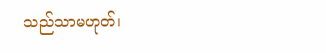သည်သာမဟုတ်၊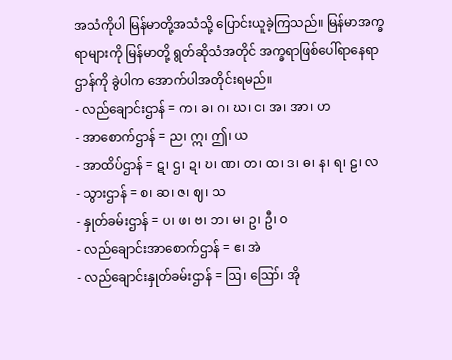အသံကိုပါ မြန်မာတို့အသံသို့ ပြောင်းယူခဲ့ကြသည်။ မြန်မာအက္ခရာများကို မြန်မာတို့ ရွတ်ဆိုသံအတိုင် အက္ခရာဖြစ်ပေါ်ရာနေရာ ဌာန်ကို ခွဲပါက အောက်ပါအတိုင်းရမည်။
- လည်ချောင်းဌာန် = က၊ ခ၊ ဂ၊ ဃ၊ င၊ အ၊ အာ၊ ဟ
- အာစောက်ဌာန် = ည၊ ဣ၊ ဤ၊ ယ
- အာထိပ်ဌာန် = ဋ၊ ဌ၊ ဍ၊ ဎ၊ ဏ၊ တ၊ ထ၊ ဒ၊ ဓ၊ န၊ ရ၊ ဠ၊ လ
- သွားဌာန် = စ၊ ဆ၊ ဇ၊ ဈ၊ သ
- နှုတ်ခမ်းဌာန် = ပ၊ ဖ၊ ဗ၊ ဘ၊ မ၊ ဥ၊ ဦ၊ ဝ
- လည်ချောင်းအာစောက်ဌာန် = ဧ၊ အဲ
- လည်ချောင်းနှုတ်ခမ်းဌာန် = ဩ၊ ဪ၊ အို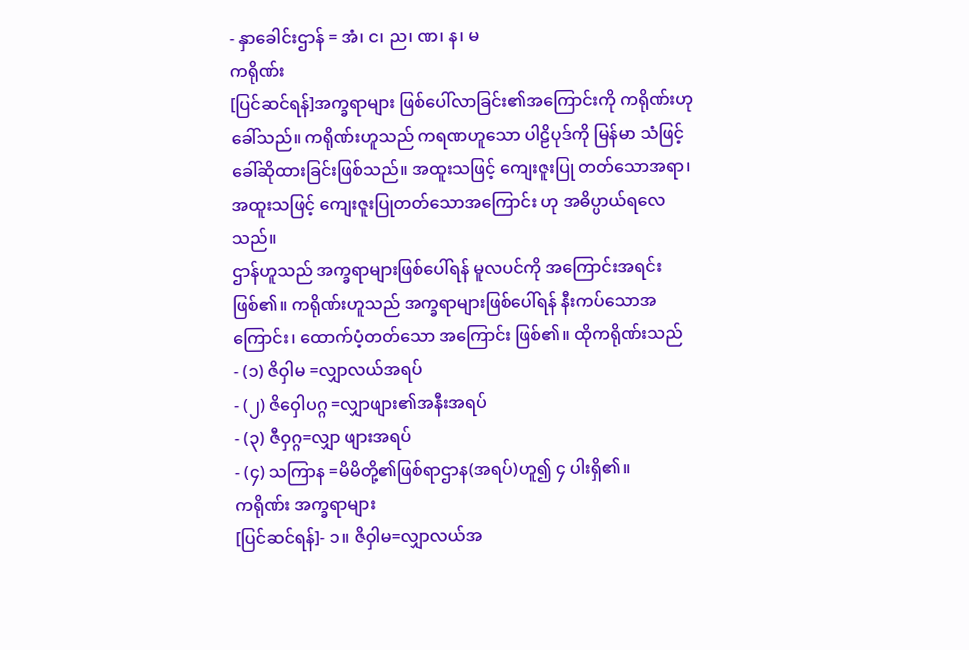- နှာခေါင်းဌာန် = အံ၊ င၊ ည၊ ဏ၊ န၊ မ
ကရိုဏ်း
[ပြင်ဆင်ရန်]အက္ခရာများ ဖြစ်ပေါ်လာခြင်း၏အကြောင်းကို ကရိုဏ်းဟု ခေါ်သည်။ ကရိုဏ်းဟူသည် ကရဏဟူသော ပါဠိပုဒ်ကို မြန်မာ သံဖြင့် ခေါ်ဆိုထားခြင်းဖြစ်သည်။ အထူးသဖြင့် ကျေးဇူးပြု တတ်သောအရာ၊ အထူးသဖြင့် ကျေးဇူးပြုတတ်သောအကြောင်း ဟု အဓိပ္ပာယ်ရလေသည်။
ဌာန်ဟူသည် အက္ခရာများဖြစ်ပေါ်ရန် မူလပင်ကို အကြောင်းအရင်းဖြစ်၏။ ကရိုဏ်းဟူသည် အက္ခရာများဖြစ်ပေါ်ရန် နီးကပ်သောအကြောင်း၊ ထောက်ပံ့တတ်သော အကြောင်း ဖြစ်၏။ ထိုကရိုဏ်းသည်
- (၁) ဇိဝှါမ =လျှာလယ်အရပ်
- (၂) ဇိဝှေါပဂ္ဂ =လျှာဖျား၏အနီးအရပ်
- (၃) ဇီဝှဂ္ဂ=လျှာ ဖျားအရပ်
- (၄) သကြာန =မိမိတို့၏ဖြစ်ရာဌာန(အရပ်)ဟူ၍ ၄ ပါးရှိ၏။
ကရိုဏ်း အက္ခရာများ
[ပြင်ဆင်ရန်]- ၁။ ဇိဝှါမ=လျှာလယ်အ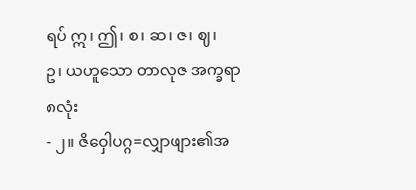ရပ် ဣ၊ ဤ၊ စ၊ ဆ၊ ဇ၊ ဈ၊
ဥ၊ ယဟူသော တာလုဇ အက္ခရာ ၈လုံး
- ၂။ ဇိဝှေါပဂ္ဂ=လျှာဖျား၏အ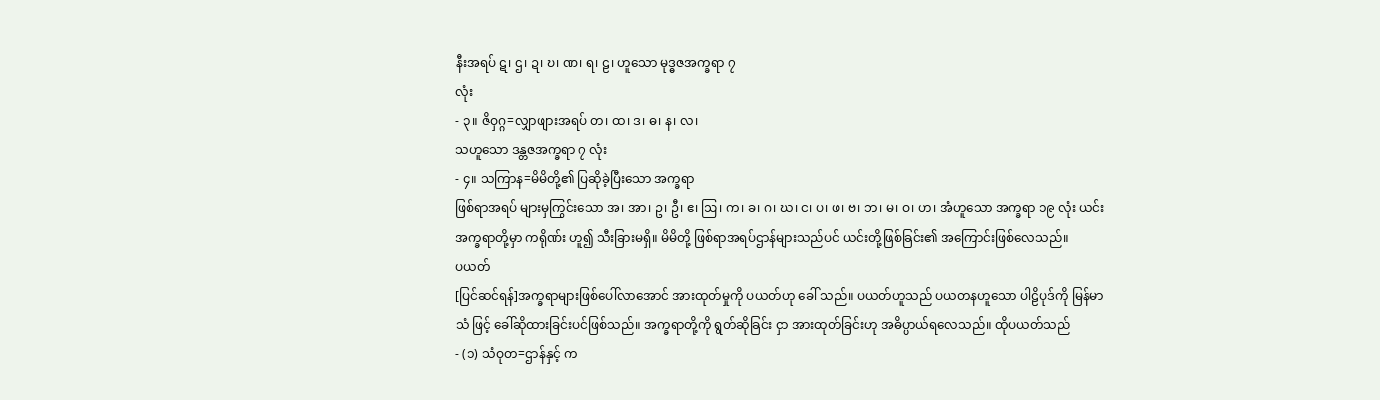နီးအရပ် ဋ၊ ဌ၊ ဍ၊ ဎ၊ ဏ၊ ရ၊ ဠ၊ ဟူသော မုဒ္ဓဇအက္ခရာ ၇
လုံး
- ၃။ ဇိဝှဂ္ဂ=လျှာဖျားအရပ် တ၊ ထ၊ ဒ၊ ဓ၊ န၊ လ၊
သဟူသော ဒန္တဇအက္ခရာ ၇ လုံး
- ၄။ သကြာန=မိမိတို့၏ ပြဆိုခဲ့ပြီးသော အက္ခရာ
ဖြစ်ရာအရပ် များမှကြွင်းသော အ၊ အာ၊ ဥ၊ ဦ၊ ဧ၊ ဩ၊ က၊ ခ၊ ဂ၊ ဃ၊ င၊ ပ၊ ဖ၊ ဗ၊ ဘ၊ မ၊ ဝ၊ ဟ၊ အံဟူသော အက္ခရာ ၁၉ လုံး ယင်း အက္ခရာတို့မှာ ကရိုဏ်း ဟူ၍ သီးခြားမရှိ။ မိမိတို့ ဖြစ်ရာအရပ်ဌာန်များသည်ပင် ယင်းတို့ဖြစ်ခြင်း၏ အကြောင်းဖြစ်လေသည်။
ပယတ်
[ပြင်ဆင်ရန်]အက္ခရာများဖြစ်ပေါ်လာအောင် အားထုတ်မှုကို ပယတ်ဟု ခေါ် သည်။ ပယတ်ဟူသည် ပယတနဟူသော ပါဠိပုဒ်ကို မြန်မာသံ ဖြင့် ခေါ်ဆိုထားခြင်းပင်ဖြစ်သည်။ အက္ခရာတို့ကို ရွတ်ဆိုခြင်း ငှာ အားထုတ်ခြင်းဟု အဓိပ္ပာယ်ရလေသည်။ ထိုပယတ်သည်
- (၁) သံဝုတ=ဌာန်နှင့် က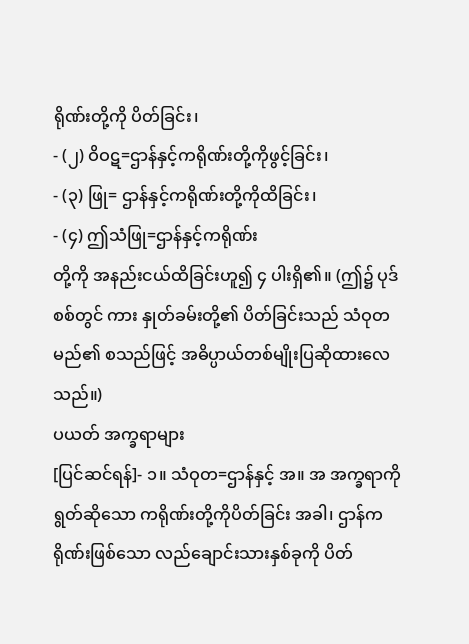ရိုဏ်းတို့ကို ပိတ်ခြင်း၊
- (၂) ဝိဝဋ=ဌာန်နှင့်ကရိုဏ်းတို့ကိုဖွင့်ခြင်း၊
- (၃) ဖြု= ဌာန်နှင့်ကရိုဏ်းတို့ကိုထိခြင်း၊
- (၄) ဤသံဖြု=ဌာန်နှင့်ကရိုဏ်း
တို့ကို အနည်းငယ်ထိခြင်းဟူ၍ ၄ ပါးရှိ၏။ (ဤ၌ ပုဒ်စစ်တွင် ကား နှုတ်ခမ်းတို့၏ ပိတ်ခြင်းသည် သံဝုတမည်၏ စသည်ဖြင့် အဓိပ္ပာယ်တစ်မျိုးပြဆိုထားလေသည်။)
ပယတ် အက္ခရာများ
[ပြင်ဆင်ရန်]- ၁။ သံဝုတ=ဌာန်နှင့် အ။ အ အက္ခရာကိုရွတ်ဆိုသော ကရိုဏ်းတို့ကိုပိတ်ခြင်း အခါ၊ ဌာန်ကရိုဏ်းဖြစ်သော လည်ချောင်းသားနှစ်ခုကို ပိတ်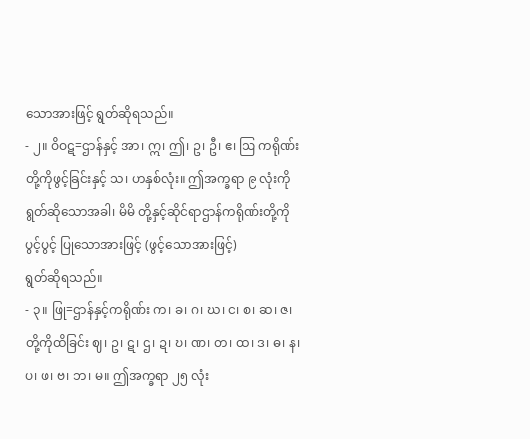သောအားဖြင့် ရွတ်ဆိုရသည်။
- ၂။ ဝိဝဋ=ဌာန်နှင့် အာ၊ ဣ၊ ဤ၊ ဥ၊ ဦ၊ ဧ၊ ဩ ကရိုဏ်းတို့ကိုဖွင့်ခြင်းနှင့် သ၊ ဟနှစ်လုံး။ ဤအက္ခရာ ၉ လုံးကိုရွတ်ဆိုသောအခါ၊ မိမိ တို့နှင့်ဆိုင်ရာဌာန်ကရိုဏ်းတို့ကို ပွင့်ပွင့် ပြုသောအားဖြင့် (ဖွင့်သောအားဖြင့်)
ရွတ်ဆိုရသည်။
- ၃။ ဖြု=ဌာန်နှင့်ကရိုဏ်း က၊ ခ၊ ဂ၊ ဃ၊ င၊ စ၊ ဆ၊ ဇ၊ တို့ကိုထိခြင်း ဈ၊ ဥ၊ ဋ၊ ဌ၊ ဍ၊ ဎ၊ ဏ၊ တ၊ ထ၊ ဒ၊ ဓ၊ န၊ ပ၊ ဖ၊ ဗ၊ ဘ၊ မ။ ဤအက္ခရာ ၂၅ လုံး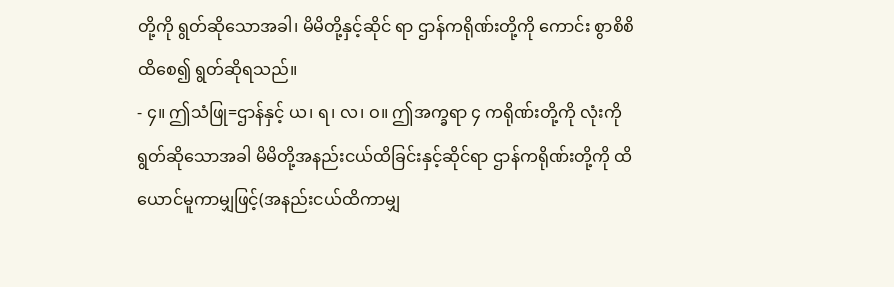တို့ကို ရွတ်ဆိုသောအခါ၊ မိမိတို့နှင့်ဆိုင် ရာ ဌာန်ကရိုဏ်းတို့ကို ကောင်း စွာစိစိထိစေ၍ ရွတ်ဆိုရသည်။
- ၄။ ဤသံဖြု=ဌာန်နှင့် ယ၊ ရ၊ လ၊ ဝ။ ဤအက္ခရာ ၄ ကရိုဏ်းတို့ကို လုံးကို ရွတ်ဆိုသောအခါ မိမိတို့အနည်းငယ်ထိခြင်းနှင့်ဆိုင်ရာ ဌာန်ကရိုဏ်းတို့ကို ထိယောင်မူကာမျှဖြင့်(အနည်းငယ်ထိကာမျှ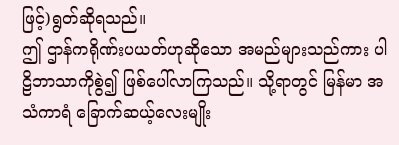ဖြင့်)ရွတ်ဆိုရသည်။
ဤ ဌာန်ကရိုဏ်းပယတ်ဟုဆိုသော အမည်များသည်ကား ပါဠိဘာသာကိုစွဲ၍ ဖြစ်ပေါ်လာကြသည်။ သို့ရာတွင် မြန်မာ အသံကာရံ ခြောက်ဆယ့်လေးမျိုး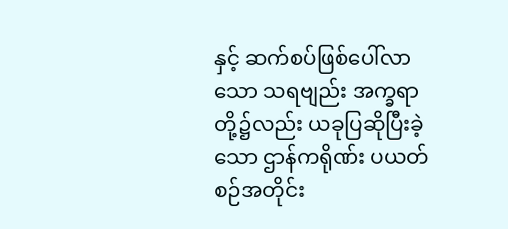နှင့် ဆက်စပ်ဖြစ်ပေါ်လာသော သရဗျည်း အက္ခရာတို့၌လည်း ယခုပြဆိုပြီးခဲ့သော ဌာန်ကရိုဏ်း ပယတ်စဉ်အတိုင်း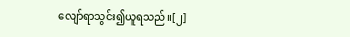လျော်ရာသွင်း၍ယူရသည်။[၂]